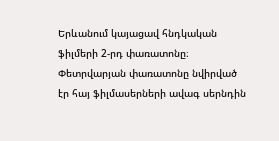Երևանում կայացավ հնդկական ֆիլմերի 2-րդ փառատոնը։ Փետրվարյան փառատոնը նվիրված էր հայ ֆիլմասերների ավագ սերնդին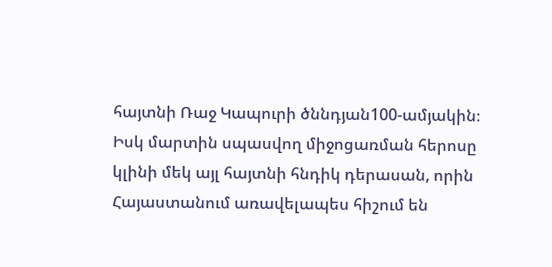հայտնի Ռաջ Կապուրի ծննդյան100-ամյակին։ Իսկ մարտին սպասվող միջոցառման հերոսը կլինի մեկ այլ հայտնի հնդիկ դերասան, որին Հայաստանում առավելապես հիշում են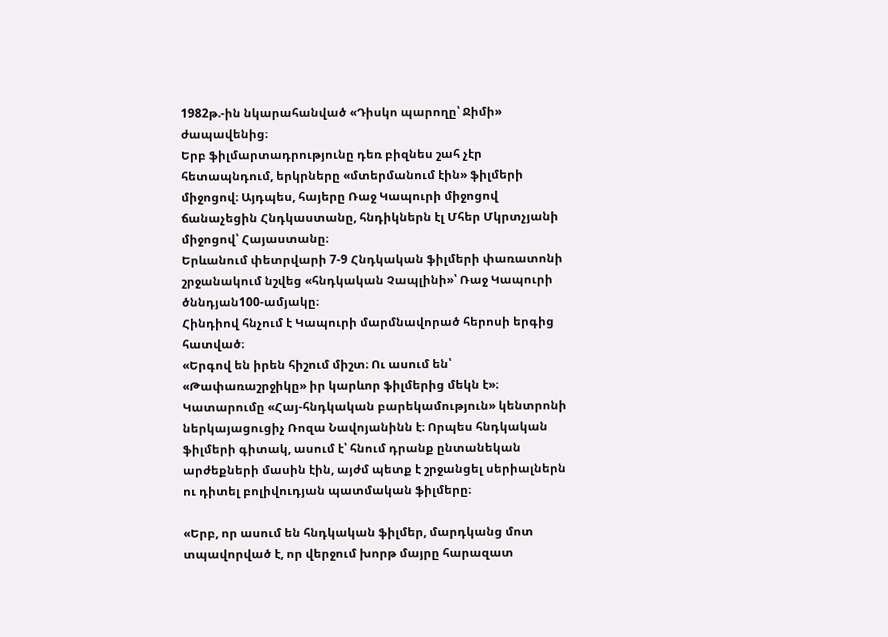1982թ.-ին նկարահանված «Դիսկո պարողը՝ Ջիմի» ժապավենից։
Երբ ֆիլմարտադրությունը դեռ բիզնես շահ չէր հետապնդում, երկրները «մտերմանում էին» ֆիլմերի միջոցով։ Այդպես, հայերը Ռաջ Կապուրի միջոցով ճանաչեցին Հնդկաստանը, հնդիկներն էլ Մհեր Մկրտչյանի միջոցով՝ Հայաստանը։
Երևանում փետրվարի 7-9 Հնդկական ֆիլմերի փառատոնի շրջանակում նշվեց «հնդկական Չապլինի»՝ Ռաջ Կապուրի ծննդյան100-ամյակը։
Հինդիով հնչում է Կապուրի մարմնավորած հերոսի երգից հատված։
«Երգով են իրեն հիշում միշտ։ Ու ասում են՝ «Թափառաշրջիկը» իր կարևոր ֆիլմերից մեկն է»։
Կատարումը «Հայ-հնդկական բարեկամություն» կենտրոնի ներկայացուցիչ Ռոզա Նավոյանինն է։ Որպես հնդկական ֆիլմերի գիտակ, ասում է՝ հնում դրանք ընտանեկան արժեքների մասին էին, այժմ պետք է շրջանցել սերիալներն ու դիտել բոլիվուդյան պատմական ֆիլմերը։

«Երբ, որ ասում են հնդկական ֆիլմեր, մարդկանց մոտ տպավորված է, որ վերջում խորթ մայրը հարազատ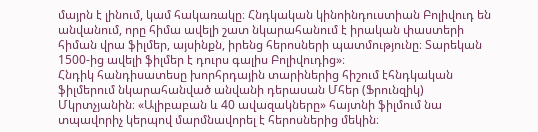մայրն է լինում, կամ հակառակը։ Հնդկական կինոինդուստիան Բոլիվուդ են անվանում, որը հիմա ավելի շատ նկարահանում է իրական փաստերի հիման վրա ֆիլմեր, այսինքն, իրենց հերոսների պատմությունը։ Տարեկան 1500-ից ավելի ֆիլմեր է դուրս գալիս Բոլիվուդից»։
Հնդիկ հանդիսատեսը խորհրդային տարիներից հիշում էհնդկական ֆիլմերում նկարահանված անվանի դերասան Մհեր (Ֆրունզիկ) Մկրտչյանին։ «Ալիբաբան և 40 ավազակները» հայտնի ֆիլմում նա տպավորիչ կերպով մարմնավորել է հերոսներից մեկին։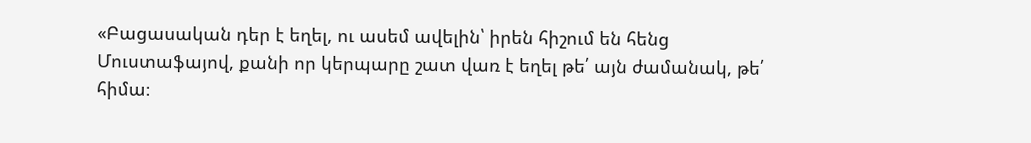«Բացասական դեր է եղել, ու ասեմ ավելին՝ իրեն հիշում են հենց Մուստաֆայով, քանի որ կերպարը շատ վառ է եղել թե՛ այն ժամանակ, թե՛ հիմա։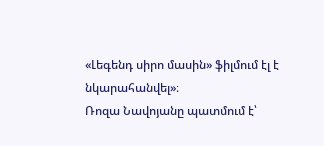«Լեգենդ սիրո մասին» ֆիլմում էլ է նկարահանվել»։
Ռոզա Նավոյանը պատմում է՝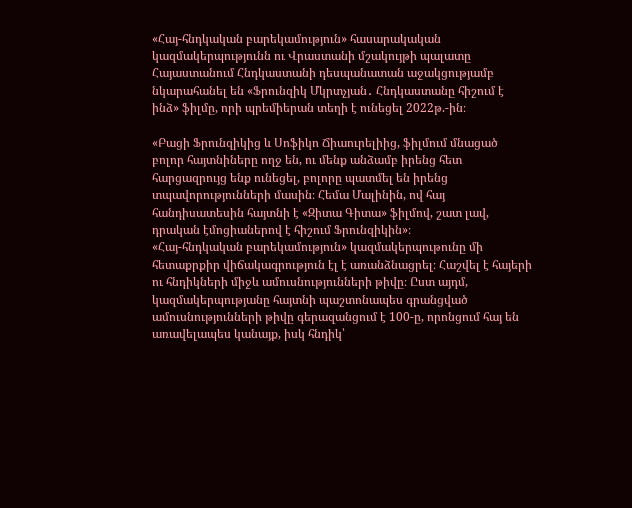«Հայ-հնդկական բարեկամություն» հասարակական կազմակերպությունն ու Վրաստանի մշակույթի պալատը Հայաստանում Հնդկաստանի դեսպանատան աջակցությամբ նկարահանել են «Ֆրունզիկ Մկրտչյան․ Հնդկաստանը հիշում է ինձ» ֆիլմը, որի պրեմիերան տեղի է ունեցել 2022թ.-ին։

«Բացի Ֆրունզիկից և Սոֆիկո Ճիաուրելիից, ֆիլմում մնացած բոլոր հայտնիները ողջ են, ու մենք անձամբ իրենց հետ հարցազրույց ենք ունեցել, բոլորը պատմել են իրենց տպավորությունների մասին։ Հեմա Մալինին, ով հայ հանդիսատեսին հայտնի է «Զիտա Գիտա» ֆիլմով, շատ լավ, դրական էմոցիաներով է հիշում Ֆրունզիկին»։
«Հայ-հնդկական բարեկամություն» կազմակերպութունը մի հետաքրքիր վիճակագրություն էլ է առանձնացրել։ Հաշվել է հայերի ու հնդիկների միջև ամուսնությունների թիվը։ Ըստ այդմ, կազմակերպությանը հայտնի պաշտոնապես գրանցված ամուսնությունների թիվը գերազանցում է 100-ը, որոնցում հայ են առավելապես կանայք, իսկ հնդիկ՝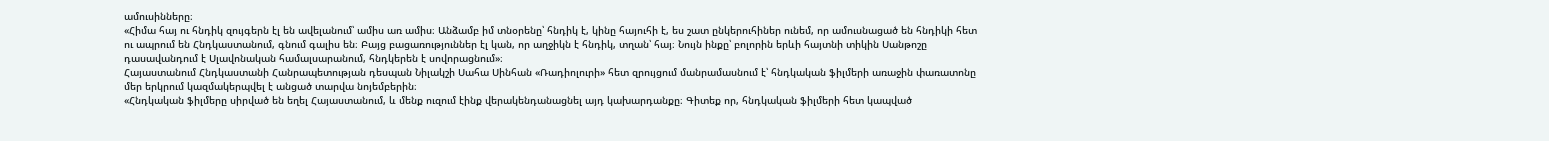ամուսինները։
«Հիմա հայ ու հնդիկ զույգերն էլ են ավելանում՝ ամիս առ ամիս։ Անձամբ իմ տնօրենը՝ հնդիկ է, կինը հայուհի է, ես շատ ընկերուհիներ ունեմ, որ ամուսնացած են հնդիկի հետ ու ապրում են Հնդկաստանում, գնում գալիս են։ Բայց բացառություններ էլ կան, որ աղջիկն է հնդիկ, տղան՝ հայ։ Նույն ինքը՝ բոլորին երևի հայտնի տիկին Սանթոշը դասավանդում է Սլավոնական համալսարանում, հնդկերեն է սովորացնում»։
Հայաստանում Հնդկաստանի Հանրապետության դեսպան Նիլակշի Սահա Սինհան «Ռադիոլուրի» հետ զրույցում մանրամասնում է՝ հնդկական ֆիլմերի առաջին փառատոնը մեր երկրում կազմակերպվել է անցած տարվա նոյեմբերին։
«Հնդկական ֆիլմերը սիրված են եղել Հայաստանում, և մենք ուզում էինք վերակենդանացնել այդ կախարդանքը։ Գիտեք որ, հնդկական ֆիլմերի հետ կապված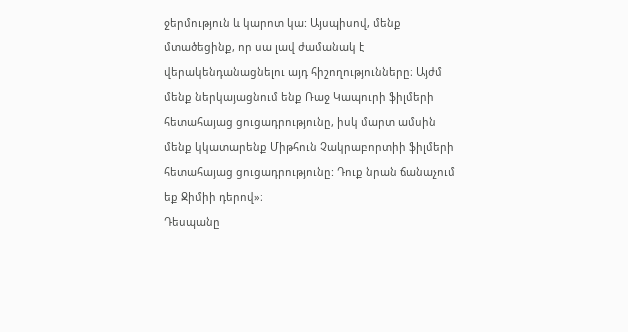ջերմություն և կարոտ կա: Այսպիսով, մենք մտածեցինք, որ սա լավ ժամանակ է վերակենդանացնելու այդ հիշողությունները։ Այժմ մենք ներկայացնում ենք Ռաջ Կապուրի ֆիլմերի հետահայաց ցուցադրությունը, իսկ մարտ ամսին մենք կկատարենք Միթհուն Չակրաբորտիի ֆիլմերի հետահայաց ցուցադրությունը: Դուք նրան ճանաչում եք Ջիմիի դերով»։
Դեսպանը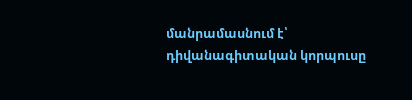մանրամասնում է՝ դիվանագիտական կորպուսը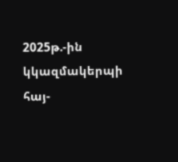2025թ.-ին կկազմակերպի հայ-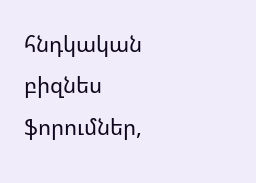հնդկական բիզնես ֆորումներ,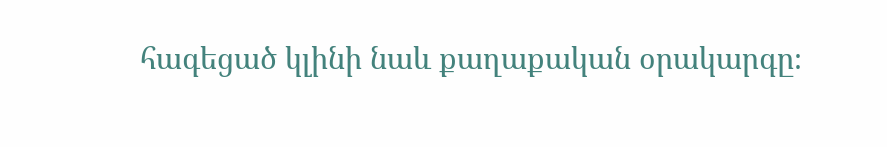հագեցած կլինի նաև քաղաքական օրակարգը։